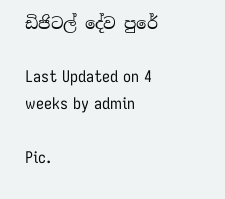ඩිජිටල් දේව පුරේ

Last Updated on 4 weeks by admin

Pic.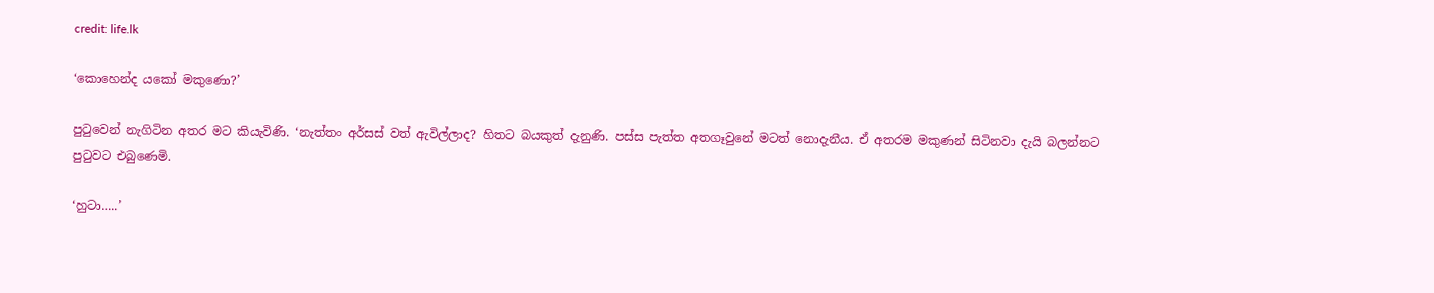credit: life.lk

‘කොහෙන්ද යකෝ මකුණො?’

පුටුවෙන් නැගිටින අතර මට කියැවිණි. ‘නැත්තං අර්සස් වත් ඇවිල්ලාද? හිතට බයකුත් දැනුණි. පස්ස පැත්ත අතගෑවුනේ මටත් නොදැනීය. ඒ අතරම මකුණන් සිටිනවා දැයි බලන්නට පුටුවට එබුණෙමි.

‘හුටා…..’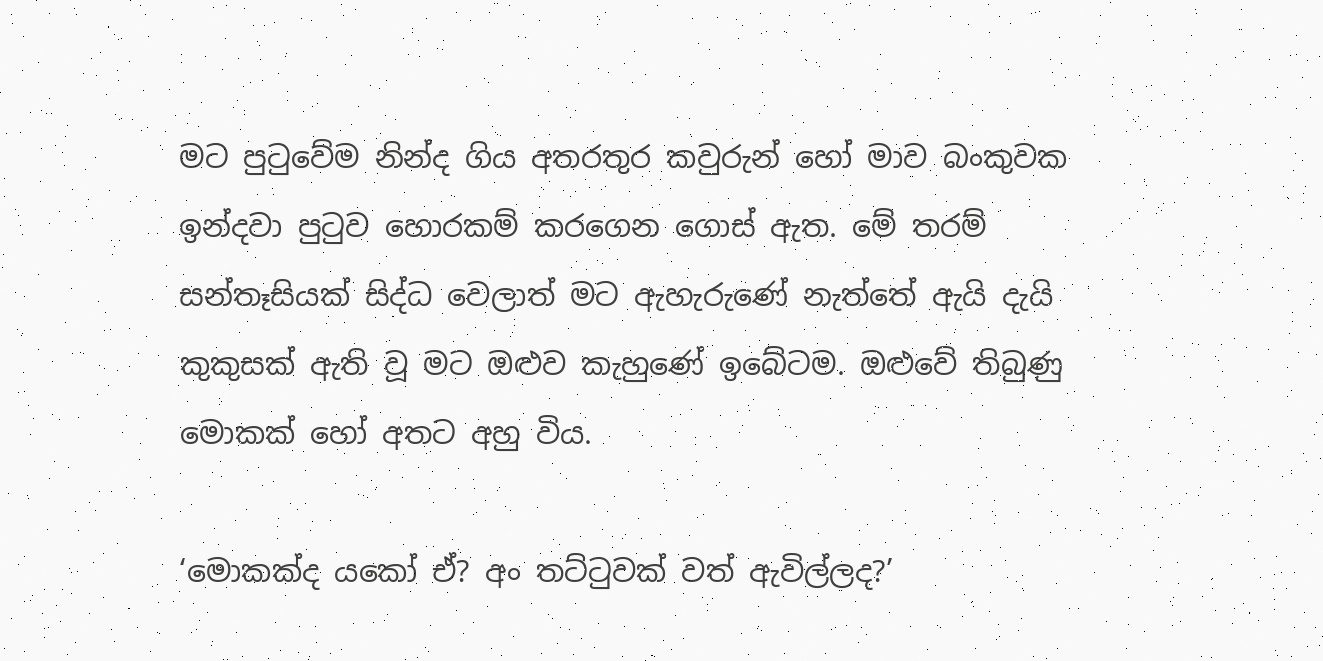මට පුටුවේම නින්ද ගිය අතරතුර කවුරුන් හෝ මාව බංකුවක ඉන්දවා පුටුව හොරකම් කරගෙන ගොස් ඇත. මේ තරම් සන්තෑසියක් සිද්ධ වෙලාත් මට ඇහැරුණේ නැත්තේ ඇයි දැයි කුකුසක් ඇති වූ මට ඔළුව කැහුණේ ඉබේටම. ඔළුවේ තිබුණු මොකක් හෝ අතට අහු විය.

‘මොකක්ද යකෝ ඒ? අං තට්ටුවක් වත් ඇවිල්ලද?’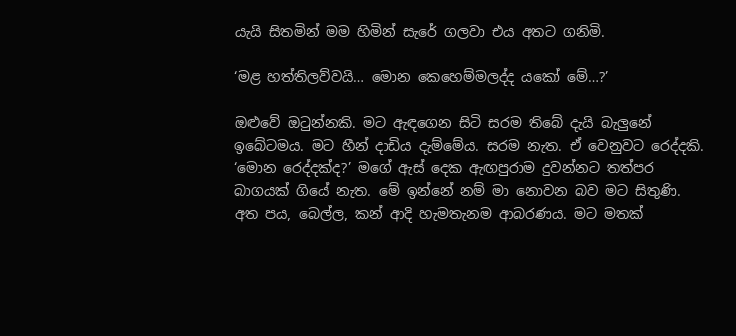යැයි සිතමින් මම හිමින් සැරේ ගලවා එය අතට ගනිමි.

‘මළ හත්තිලව්වයි… මොන කෙහෙම්මලද්ද යකෝ මේ…?’

ඔළුවේ ඔටුන්නකි. මට ඇඳගෙන සිටි සරම තිබේ දැයි බැලුනේ ඉබේටමය. මට හීන් දාඩිය දැම්මේය. සරම නැත. ඒ වෙනුවට රෙද්දකි. ‘මොන රෙද්දක්ද?’ මගේ ඇස් දෙක ඇඟපුරාම දුවන්නට තත්පර බාගයක් ගියේ නැත. මේ ඉන්නේ නම් මා නොවන බව මට සිතුණි. අත පය, බෙල්ල, කන් ආදි හැමතැනම ආබරණය. මට මතක්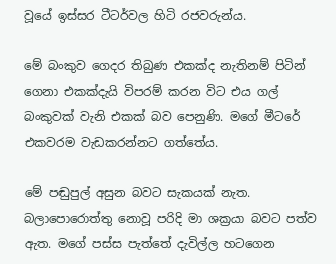වූයේ ඉස්සර ටීටර්වල හිටි රජවරුන්ය.

මේ බංකුව ගෙදර තිබුණ එකක්ද නැතිනම් පිටින් ගෙනා එකක්දැයි විපරම් කරන විට එය ගල් බංකුවක් වැනි එකක් බව පෙනුණි. මගේ මීටරේ එකවරම වැඩකරන්නට ගත්තේය.

මේ පඬුපුල් අසුන බවට සැකයක් නැත. බලාපොරොත්තු නොවූ පරිදි මා ශක්‍රයා බවට පත්ව ඇත. මගේ පස්ස පැත්තේ දැවිල්ල හටගෙන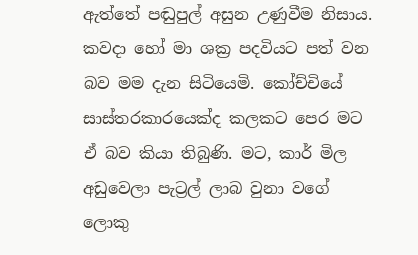ඇත්තේ පඬුපුල් අසුන උණුවීම නිසාය. කවදා හෝ මා ශක්‍ර පදවියට පත් වන බව මම දැන සිටියෙමි. කෝච්චියේ සාස්තරකාරයෙක්ද කලකට පෙර මට ඒ බව කියා තිබුණි. මට, කාර් මිල අඩුවෙලා පැට්‍රල් ලාබ වුනා වගේ ලොකු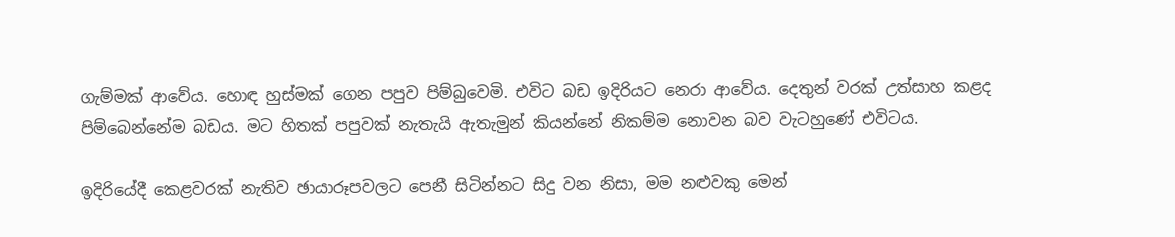ගැම්මක් ආවේය. හොඳ හුස්මක් ගෙන පපුව පිම්බුවෙමි. එවිට බඩ ඉදිරියට නෙරා ආවේය. දෙතුන් වරක් උත්සාහ කළද පිම්බෙන්නේම බඩය. මට හිතක් පපුවක් නැතැයි ඇතැමුන් කියන්නේ නිකම්ම නොවන බව වැටහුණේ එවිටය.

ඉදිරියේදී කෙළවරක් නැතිව ඡායාරූපවලට පෙනී සිටින්නට සිදු වන නිසා, මම නළුවකු මෙන්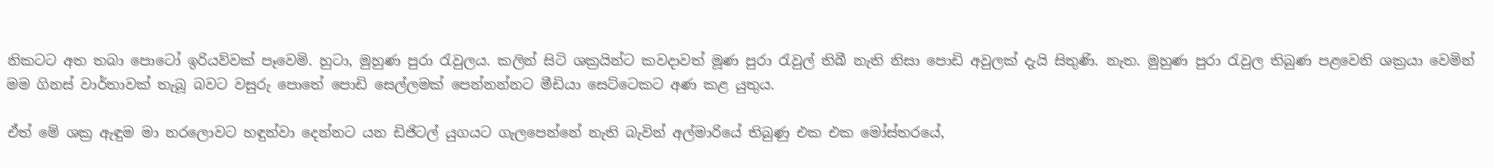නිකටට අත තබා පොටෝ ඉරියව්වක් පෑවෙමි. හුටා, මුහුණ පුරා රැවුලය. කලින් සිටි ශක්‍රයින්ට කවදාවත් මූණ පුරා රැවුල් තිබී නැති නිසා පොඩි අවුලක් දැයි සිතුණි. නැත. මුහුණ පුරා රැවුල තිබුණ පළවෙනි ශක්‍රයා වෙමින් මම ගිනස් වාර්තාවක් තැබූ බවට වසුරු පොතේ පොඩි සෙල්ලමක් පෙන්නන්නට මීඩියා සෙට්ටෙකට අණ කළ යුතුය.

ඒත් මේ ශක්‍ර ඇඳුම මා නරලොවට හඳුන්වා දෙන්නට යන ඩිජිටල් යුගයට ගැලපෙන්නේ නැති බැවින් අල්මාරියේ තිබුණු එක එක මෝස්තරයේ,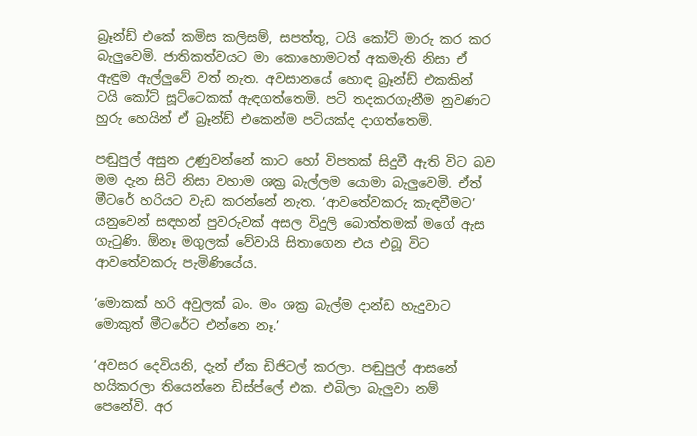බ්‍රෑන්ඩ් එකේ කමිස කලිසම්, සපත්තු, ටයි කෝට් මාරු කර කර බැලුවෙමි. ජාතිකත්වයට මා කොහොමටත් අකමැති නිසා ඒ ඇඳුම ඇල්ලුවේ වත් නැත. අවසානයේ හොඳ බ්‍රෑන්ඩ් එකකින් ටයි කෝට් සූට්ටෙකක් ඇඳගත්තෙමි. පටි තදකරගැනීම නුවණට හුරු හෙයින් ඒ බ්‍රෑන්ඩ් එකෙන්ම පටියක්ද දාගත්තෙමි.

පඬුපුල් අසුන උණුවන්නේ කාට හෝ විපතක් සිදුවී ඇති විට බව මම දැන සිටි නිසා වහාම ශක්‍ර බැල්ලම යොමා බැලුවෙමි. ඒත් මීටරේ හරියට වැඩ කරන්නේ නැත. ‘ආවතේවකරු කැඳවීමට’ යනුවෙන් සඳහන් පුවරුවක් අසල විදුලි බොත්තමක් මගේ ඇස ගැටුණි. ඕනෑ මගුලක් වේවායි සිතාගෙන එය එබූ විට ආවතේවකරු පැමිණියේය.

‘මොකක් හරි අවුලක් බං. මං ශක්‍ර බැල්ම දාන්ඩ හැදුවාට මොකුත් මීටරේට එන්නෙ නෑ.’

‘අවසර දෙවියනි, දැන් ඒක ඩිජිටල් කරලා. පඬුපුල් ආසනේ හයිකරලා තියෙන්නෙ ඩිස්ප්ලේ එක. එබිලා බැලුවා නම් පෙනේවි. අර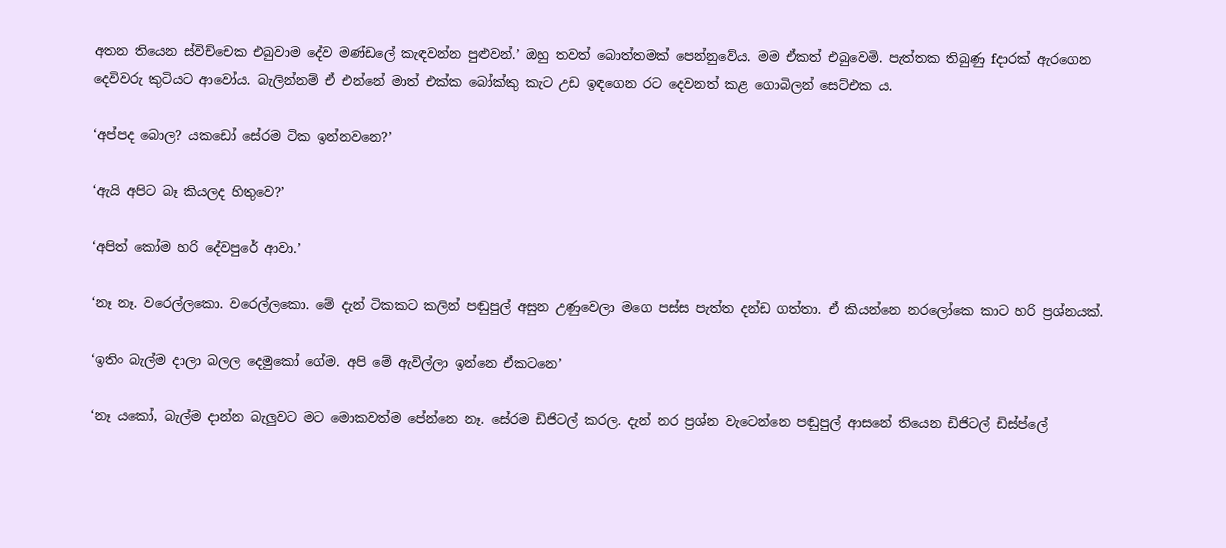අතන තියෙන ස්විච්චෙක එබුවාම දේව මණ්ඩලේ කැඳවන්න පුළුවන්.’ ඔහු තවත් බොත්තමක් පෙන්නුවේය. මම ඒකත් එබුවෙමි. පැත්තක තිබුණු fදාරක් ඇරගෙන දෙවිවරු කුටියට ආවෝය. බැලින්නම් ඒ එන්නේ මාත් එක්ක බෝක්කු කැට උඩ ඉඳගෙන රට දෙවනත් කළ ගොබිලන් සෙට්එක ය.

‘අප්පද බොල? යකඩෝ සේරම ටික ඉන්නවනෙ?’

‘ඇයි අපිට බෑ කියලද හිතුවෙ?’

‘අපිත් කෝම හරි දේවපුරේ ආවා.’

‘නෑ නෑ. වරෙල්ලකො. වරෙල්ලකො. මේ දැන් ටිකකට කලින් පඬුපුල් අසුන උණුවෙලා මගෙ පස්ස පැත්ත දන්ඩ ගත්තා. ඒ කියන්නෙ නරලෝකෙ කාට හරි ප්‍රශ්නයක්.

‘ඉතිං බැල්ම දාලා බලල දෙමුකෝ ගේම. අපි මේ ඇවිල්ලා ඉන්නෙ ඒකටනෙ’

‘නෑ යකෝ, බැල්ම දාන්න බැලුවට මට මොකවත්ම පේන්නෙ නෑ. සේරම ඩිජිටල් කරල. දැන් නර ප්‍රශ්න වැටෙන්නෙ පඬුපුල් ආසනේ තියෙන ඩිජිටල් ඩිස්ප්ලේ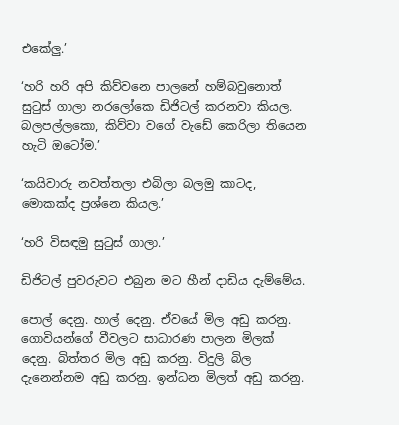එකේලු.’

‘හරි හරි අපි කිව්වනෙ පාලනේ හම්බවුනොත් සුටුස් ගාලා නරලෝකෙ ඩිජිටල් කරනවා කියල. බලපල්ලකො, කිව්වා වගේ වැඩේ කෙරිලා තියෙන හැටි ඔටෝම.’

‘කයිවාරු නවත්තලා එබිලා බලමු කාටද, මොකක්ද ප්‍රශ්නෙ කියල.’

‘හරි විසඳමු සුටුස් ගාලා.’

ඩිජිටල් පුවරුවට එබුන මට හීන් දාඩිය දැම්මේය.

පොල් දෙනු. හාල් දෙනු. ඒවයේ මිල අඩු කරනු. ගොවියන්ගේ වීවලට සාධාරණ පාලන මිලක් දෙනු. බිත්තර මිල අඩු කරනු. විදුලි බිල දැනෙන්නම අඩු කරනු. ඉන්ධන මිලත් අඩු කරනු.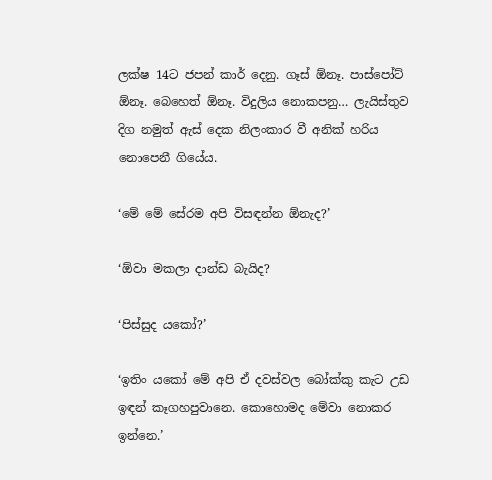ලක්ෂ 14ට ජපන් කාර් දෙනු. ගෑස් ඕනෑ. පාස්පෝට් ඕනෑ. බෙහෙත් ඕනෑ. විදුලිය නොකපනු… ලැයිස්තුව දිග නමුත් ඇස් දෙක නිලංකාර වී අනික් හරිය නොපෙනී ගියේය.

‘මේ මේ සේරම අපි විසඳන්න ඕනැද?’

‘ඕවා මකලා දාන්ඩ බැයිද?

‘පිස්සුද යකෝ?’

‘ඉතිං යකෝ මේ අපි ඒ දවස්වල බෝක්කු කැට උඩ ඉඳන් කෑගහපුවානෙ. කොහොමද මේවා නොකර ඉන්නෙ.’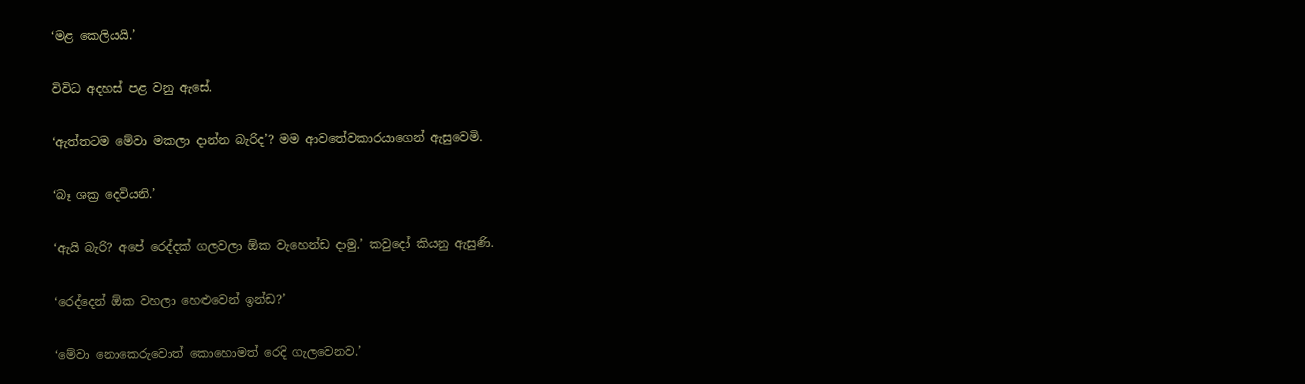‘මළ කෙලියයි.’

විවිධ අදහස් පළ වනු ඇසේ.

‘ඇත්තටම මේවා මකලා දාන්න බැරිද’? මම ආවතේවකාරයාගෙන් ඇසුවෙමි.

‘බෑ ශක්‍ර දෙවියනි.’

‘ඇයි බැරි? අපේ රෙද්දක් ගලවලා ඕක වැහෙන්ඩ දාමු.’ කවුදෝ කියනු ඇසුණි.

‘රෙද්දෙන් ඕක වහලා හෙළුවෙන් ඉන්ඩ?’

‘මේවා නොකෙරුවොත් කොහොමත් රෙදි ගැලවෙනව.’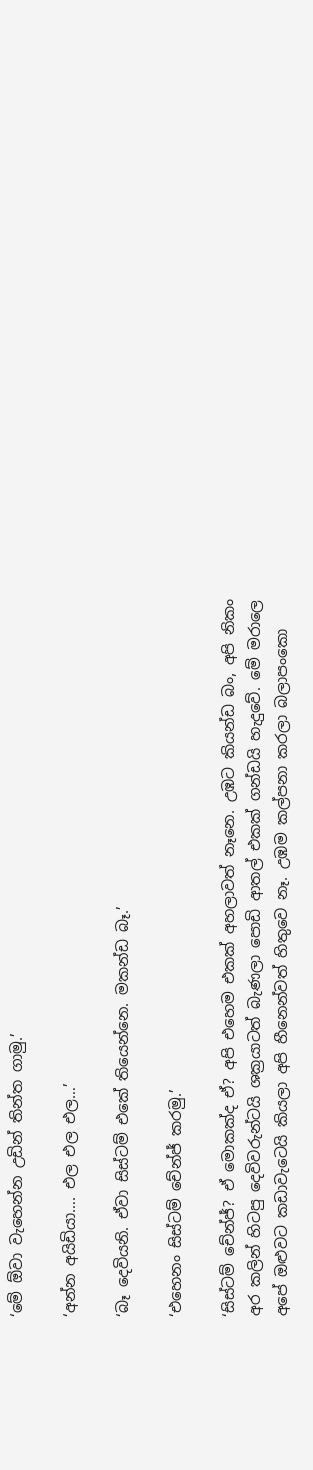‘මේ ඕවා වැහෙන්න උඩින් තින්ත ගාමු.’

‘අන්න අයිඩියා…. එල එල එල…’

‘බෑ දෙවියනි. ඒවා සිස්ටම් එකේ තියෙන්නෙ. මකන්ඩ බෑ.’

‘එහෙනං සිස්ටම් චේන්ජ් කරමු.’

‘සිස්ටම් චේන්ජ්? ඒ මොකක්ද ඒ? අපි එහෙම එකක් අහලාවත් නෑනෙ. උඹට කියන්ඩ බං, අපි නිකං අර කලින් හිටපු දෙවිවරුන්ටයි ශක්‍රයාටත් බැණලා පොඩි ආතල් එකක් ගන්ඩයි හැදුවේ. මේ මරාලෙ අපේ ඔළුවට කඩාවැටෙයි කියලා අපි හීනෙන්වත් හිතුවෙ නෑ. උඹම කල්පනා කරලා බලාපංකො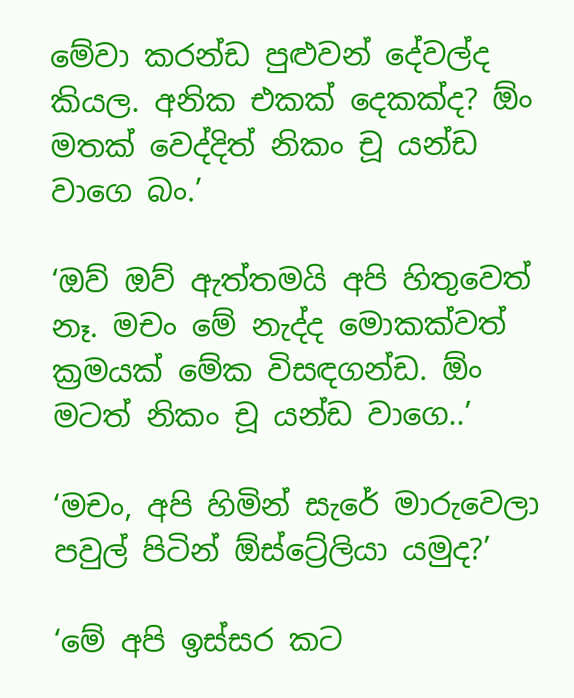මේවා කරන්ඩ පුළුවන් දේවල්ද කියල. අනික එකක් දෙකක්ද? ඕං මතක් වෙද්දිත් නිකං චූ යන්ඩ වාගෙ බං.’

‘ඔව් ඔව් ඇත්තමයි අපි හිතුවෙත් නෑ. මචං මේ නැද්ද මොකක්වත් ක්‍රමයක් මේක විසඳගන්ඩ. ඕං මටත් නිකං චූ යන්ඩ වාගෙ..’

‘මචං, අපි හිමින් සැරේ මාරුවෙලා පවුල් පිටින් ඕස්ට්‍රේලියා යමුද?’

‘මේ අපි ඉස්සර කට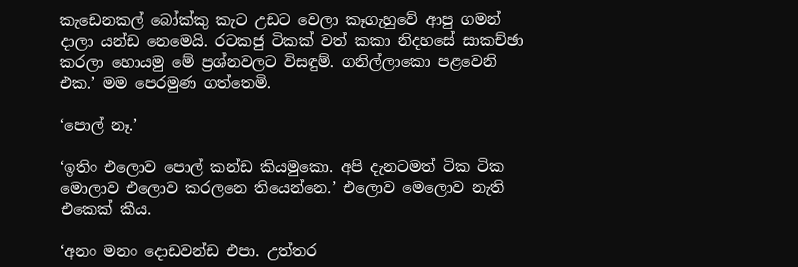කැඩෙනකල් බෝක්කු කැට උඩට වෙලා කෑගැහුවේ ආපු ගමන් දාලා යන්ඩ නෙමෙයි. රටකජු ටිකක් වත් කකා නිදහසේ සාකච්ඡා කරලා හොයමු මේ ප්‍රශ්නවලට විසඳුම්. ගනිල්ලාකො පළවෙනි එක.’ මම පෙරමුණ ගත්තෙමි.

‘පොල් නෑ.’

‘ඉතිං එලොව පොල් කන්ඩ කියමුකො. අපි දැනටමත් ටික ටික මොලාව එලොව කරලනෙ තියෙන්නෙ.’ එලොව මෙලොව නැති එකෙක් කීය.

‘අනං මනං දොඩවන්ඩ එපා. උත්තර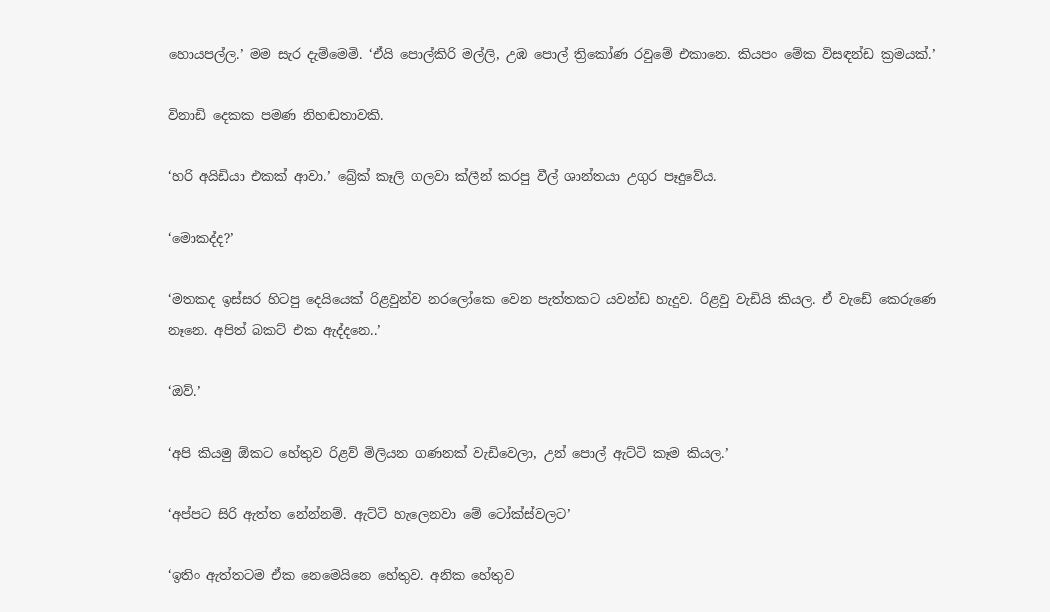හොයපල්ල.’ මම සැර දැම්මෙමි. ‘ඒයි පොල්කිරි මල්ලි, උඹ පොල් ත්‍රිකෝණ රවුමේ එකානෙ. කියපං මේක විසඳන්ඩ ක්‍රමයක්.’

විනාඩි දෙකක පමණ නිහඬතාවකි.

‘හරි අයිඩියා එකක් ආවා.’ බ්‍රේක් කෑලි ගලවා ක්ලීන් කරපු වීල් ශාන්තයා උගුර පෑදුවේය.

‘මොකද්ද?’

‘මතකද ඉස්සර හිටපු දෙයියෙක් රිළවුන්ව නරලෝකෙ වෙන පැත්තකට යවන්ඩ හැදුව. රිළවු වැඩියි කියල. ඒ වැඩේ කෙරුණෙ නෑනෙ. අපිත් බකට් එක ඇද්දනෙ..’

‘ඔව්.’

‘අපි කියමු ඕකට හේතුව රිළව් මිලියන ගණනක් වැඩිවෙලා, උන් පොල් ඇට්ටි කෑම කියල.’

‘අප්පට සිරි ඇත්ත නේන්නම්. ඇට්ටි හැලෙනවා මේ ටෝක්ස්වලට’

‘ඉතිං ඇත්තටම ඒක නෙමෙයිනෙ හේතුව. අනික හේතුව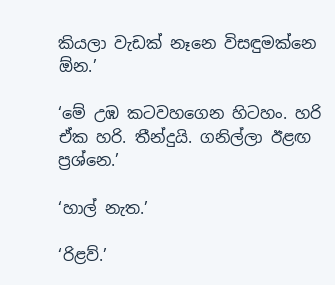කියලා වැඩක් නෑනෙ විසඳුමක්නෙ ඕන.’

‘මේ උඹ කටවහගෙන හිටහං. හරි ඒක හරි. තීන්දුයි. ගනිල්ලා ඊළඟ ප්‍රශ්නෙ.’

‘හාල් නැත.’

‘රිළව්.’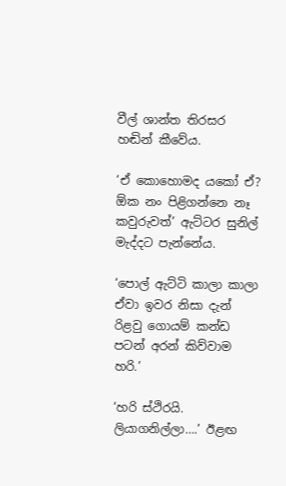වීල් ශාන්ත තිරසර හඬින් කීවේය.

‘ඒ කොහොමද යකෝ ඒ? ඕක නං පිළිගන්නෙ නෑ කවුරුවත්’ ඇට්ටර සුනිල් මැද්දට පැන්නේය.

‘පොල් ඇට්ටි කාලා කාලා ඒවා ඉවර නිසා දැන් රිළවු ගොයම් කන්ඩ පටන් අරන් කිව්වාම හරි.’

‘හරි ස්ථිරයි. ලියාගනිල්ලා….’ ඊළඟ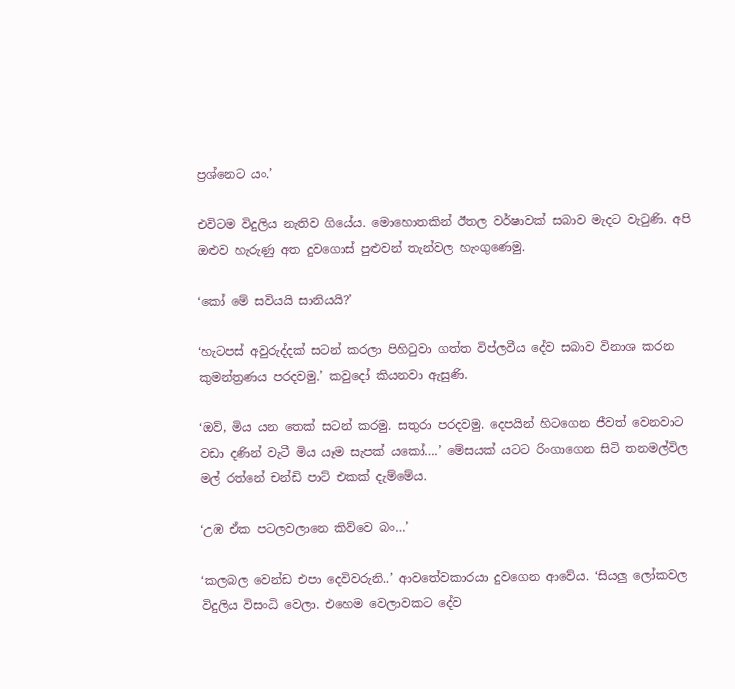ප්‍රශ්නෙට යං.’

එවිටම විදුලිය නැතිව ගියේය. මොහොතකින් ඊතල වර්ෂාවක් සබාව මැදට වැටුණි. අපි ඔළුව හැරුණු අත දුවගොස් පුළුවන් තැන්වල හැංගුණෙමු.

‘කෝ මේ සවියයි සානියයි?’

‘හැටපස් අවුරුද්දක් සටන් කරලා පිහිටුවා ගත්ත විප්ලවීය දේව සබාව විනාශ කරන කුමන්ත්‍රණය පරදවමු.’ කවුදෝ කියනවා ඇසුණි.

‘ඔව්, මිය යන තෙක් සටන් කරමු. සතුරා පරදවමු. දෙපයින් හිටගෙන ජීවත් වෙනවාට වඩා දණින් වැටී මිය යෑම සැපක් යකෝ….’ මේසයක් යටට රිංගාගෙන සිටි තනමල්විල මල් රත්නේ චන්ඩි පාට් එකක් දැම්මේය.

‘උඹ ඒක පටලවලානෙ කිව්වෙ බං…’

‘කලබල වෙන්ඩ එපා දෙවිවරුනි..’ ආවතේවකාරයා දුවගෙන ආවේය. ‘සියලු ලෝකවල විදුලිය විසංධි වෙලා. එහෙම වෙලාවකට දේව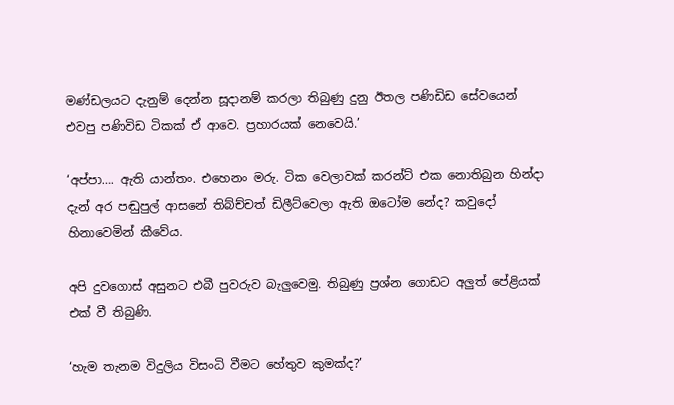මණ්ඩලයට දැනුම් දෙන්න සූදානම් කරලා තිබුණු දුනු ඊතල පණිඩිඩ සේවයෙන් එවපු පණිවිඩ ටිකක් ඒ ආවෙ. ප්‍රහාරයක් නෙවෙයි.’

‘අප්පා…. ඇති යාන්තං. එහෙනං මරු. ටික වෙලාවක් කරන්ට් එක නොතිබුන හින්දා දැන් අර පඬුපුල් ආසනේ තිබ්ච්චත් ඩිලීට්වෙලා ඇති ඔටෝම නේද? කවුදෝ හිනාවෙමින් කීවේය.

අපි දුවගොස් අසුනට එබී පුවරුව බැලුවෙමු. තිබුණු ප්‍රශ්න ගොඩට අලුත් පේළියක් එක් වී තිබුණි.

‘හැම තැනම විදුලිය විසංධි වීමට හේතුව කුමක්ද?’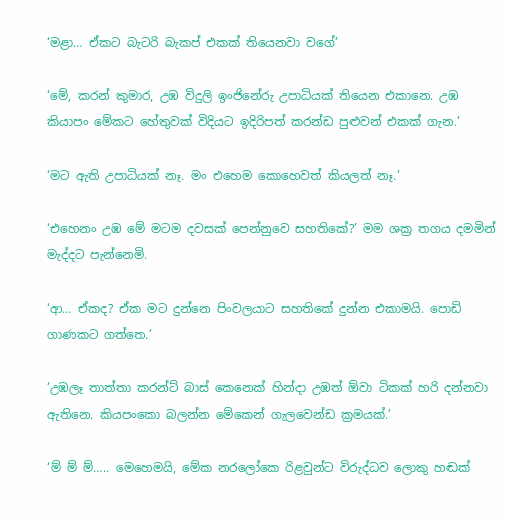‘මළා… ඒකට බැටරි බැකප් එකක් තියෙනවා වගේ’

‘මේ, කරන් කුමාර, උඹ විදුලි ඉංජිනේරු උපාධියක් තියෙන එකානෙ. උඹ කියාපං මේකට හේතුවක් විදියට ඉදිරිපත් කරන්ඩ පුළුවන් එකක් ගැන.’

‘මට ඇති උපාධියක් නෑ. මං එහෙම කොහෙවත් කියලත් නෑ.’

‘එහෙනං උඹ මේ මටම දවසක් පෙන්නුවෙ සහතිකේ?’ මම ශක්‍ර තගය දමමින් මැද්දට පැන්නෙමි.

‘ආ… ඒකද? ඒක මට දුන්නෙ පිංවලයාට සහතිකේ දුන්න එකාමයි. පොඩි ගාණකට ගත්තෙ.’

‘උඹලෑ තාත්තා කරන්ට් බාස් කෙනෙක් හින්දා උඹත් ඕවා ටිකක් හරි දන්නවා ඇතිනෙ. කියපංකො බලන්න මේකෙන් ගැලවෙන්ඩ ක්‍රමයක්.’

‘ම් ම් ම්….. මෙහෙමයි, මේක නරලෝකෙ රිළවුන්ට විරුද්ධව ලොකු හඬක්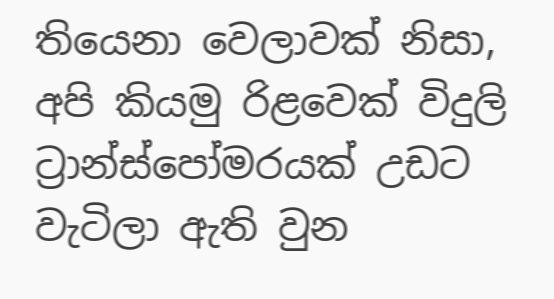තියෙනා වෙලාවක් නිසා, අපි කියමු රිළවෙක් විදුලි ට්‍රාන්ස්පෝමරයක් උඩට වැටිලා ඇති වුන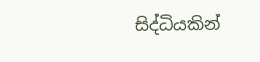සිද්ධියකින්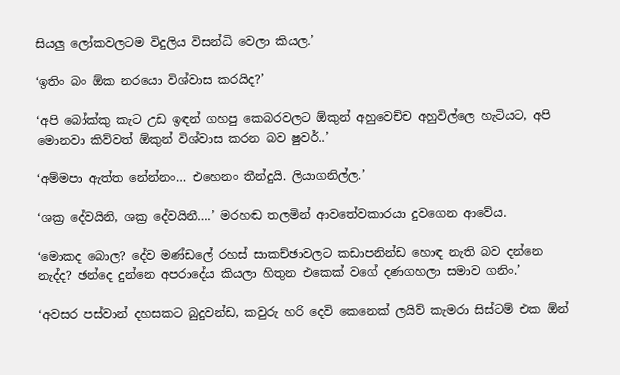සියලු ලෝකවලටම විදුලිය විසන්ධි වෙලා කියල.’

‘ඉතිං බං ඕක නරයො විශ්වාස කරයිද?’

‘අපි බෝක්කු කැට උඩ ඉඳන් ගහපු කෙබරවලට ඕකුන් අහුවෙච්ච අහුවිල්ලෙ හැටියට, අපි මොනවා කිව්වත් ඕකුන් විශ්වාස කරන බව ෂුවර්..’

‘අම්මපා ඇත්ත නේන්නං… එහෙනං තීන්දුයි. ලියාගනිල්ල.’

‘ශක්‍ර දේවයිනි, ශක්‍ර දේවයිනී….’ මරහඬ තලමින් ආවතේවකාරයා දුවගෙන ආවේය.

‘මොකද බොල? දේව මණ්ඩලේ රහස් සාකච්ඡාවලට කඩාපනින්ඩ හොඳ නැති බව දන්නෙ නැද්ද? ඡන්දෙ දුන්නෙ අපරාදේය කියලා හිතුන එකෙක් වගේ දණගහලා සමාව ගනිං.’

‘අවසර පස්වාන් දහසකට බුදුවන්ඩ, කවුරු හරි දෙවි කෙනෙක් ලයිව් කැමරා සිස්ටම් එක ඕන්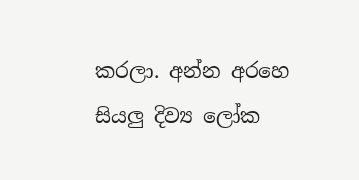කරලා. අන්න අරහෙ සියලු දිව්‍ය ලෝක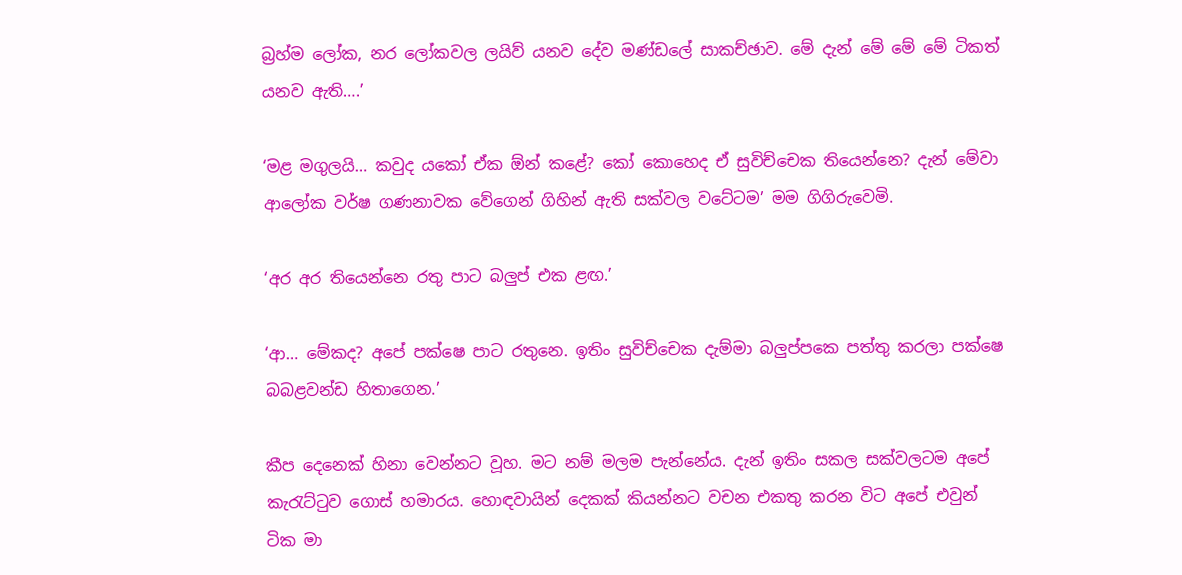බ්‍රහ්ම ලෝක, නර ලෝකවල ලයිව් යනව දේව මණ්ඩලේ සාකච්ඡාව. මේ දැන් මේ මේ මේ ටිකත් යනව ඇති….’

‘මළ මගුලයි… කවුද යකෝ ඒක ඕන් කළේ? කෝ කොහෙද ඒ සුවිච්චෙක තියෙන්නෙ? දැන් මේවා ආලෝක වර්ෂ ගණනාවක වේගෙන් ගිහින් ඇති සක්වල වටේටම’ මම ගිගිරුවෙමි.

‘අර අර තියෙන්නෙ රතු පාට බලුප් එක ළඟ.’

‘ආ… මේකද? අපේ පක්ෂෙ පාට රතුනෙ. ඉතිං සුවිච්චෙක දැම්මා බලුප්පකෙ පත්තු කරලා පක්ෂෙ බබළවන්ඩ හිතාගෙන.’

කීප දෙනෙක් හිනා වෙන්නට වූහ. මට නම් මලම පැන්නේය. දැන් ඉතිං සකල සක්වලටම අපේ කැරැට්ටුව ගොස් හමාරය. හොඳවායින් දෙකක් කියන්නට වචන එකතු කරන විට අපේ එවුන් ටික මා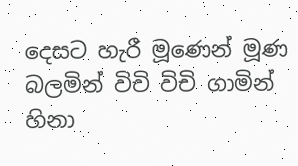දෙසට හැරී මූණෙන් මූණ බලමින් විචි විචි ගාමින් හිනා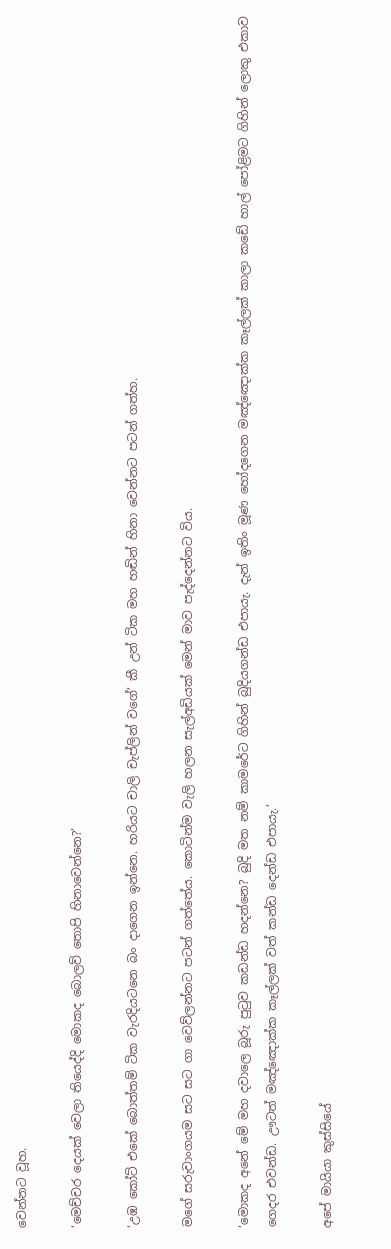වෙන්නට වූහ.

‘මෙච්චර දෙයක් වෙලා තියෙද්දි මොකද බොලව් තොපි හිනාවෙන්නෙ?’

‘උඹ කෝට් එකේ බොත්තම් ටික වැරදියටනෙ බං දාගෙන ඉන්නෙ. හරියට චාලි චැප්ලින් වගේ’ කී උන් ටික මහ හඬින් හිනා වෙන්නට පටන් ගත්හ.

මගේ සරුවාංගයම සට සට ගා වෙව්ලන්නට පටන් ගත්තේය. කොටින්ම වැලි හලන සැල්අඩියක් මෙන් මාව පැද්දෙන්නට විය.

‘මොකද අනේ මේ මහ දවාලෙ බූරු පුටුව කඩන්ඩ හදන්නෙ? බුදි මත නම් කාමරේට ගිහින් බුදියගන්ඩ එපායැ. දැන් ඉතිං මූණ හෝදගෙන මඤ්ඤොක්ක කෑල්ලක් කාලා කඩේ හාල් පෝළිමට ගිහින් ලොකු එකාව ගෙදර එවන්ඩ. ඌටත් මඤ්ඤොක්ක කෑල්ලක් වත් කන්ඩ දෙන්ඩ එපායැ.’

අපේ මායියා කුස්සියේ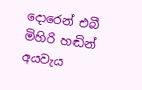දොරෙන් එබී මිහිරි හඬින් අයවැය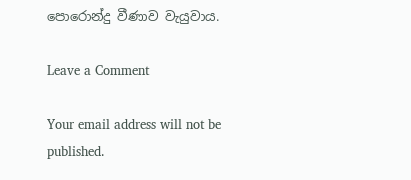පොරොන්දු වීණාව වැයුවාය.

Leave a Comment

Your email address will not be published.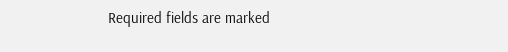Required fields are marked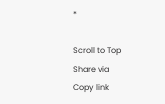*

Scroll to Top
Share via
Copy link